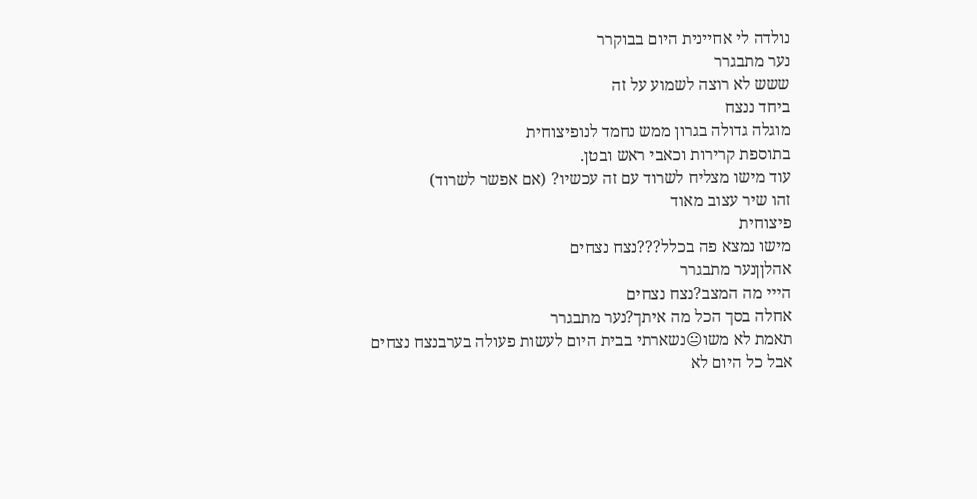נולדה לי אחיינית היום בבוקרר
נער מתבגרר
ששש לא רוצה לשמוע על זה
ביחד ננצח
מוגלה גדולה בגרון ממש נחמד לנופיצוחית
בתוספת קרירות וכאבי ראש ובטן.
עוד מישו מצליח לשרוד עם זה עכשיו? (אם אפשר לשרוד)
זהו שיר עצוב מאוד
פיצוחית
מישו נמצא פה בכלל???נצח נצחים
אהלןןנער מתבגרר
הייי מה המצב?נצח נצחים
אחלה בסך הכל מה איתך?נער מתבגרר
תאמת לא משו😐נשארתי בבית היום לעשות פעולה בערבנצח נצחים
אבל כל היום לא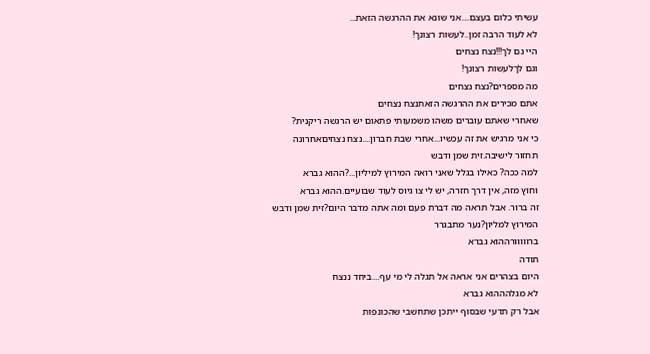עשיתי כלום בעצם....אני שונא את ההרגשה הזאת...
לא לעוד הרבה זמן..לעשות רצונך!
היי גם לך!!!נצח נצחים
וגם לךלעשות רצונך!
מה מספרים?נצח נצחים
אתם מכירים את ההרגשה הזאתנצח נצחים
שאחרי שאתם עוברים משהו משמעותי פתאום יש הרגשה ריקנית?
כי אני מרגיש את זה עכשיו...אחרי שבת חברון....נצח נצחיםאחרונה
תחזור לישיבה.זית שמן ודבש
למה ככה? כאילו בגלל שאני רואה המירוץ למיליון...?ההוא גברא
וחוץ מזה, אין דרך חזרה, יש לי צו גיוס לעוד שבועיים.ההוא גברא
זה ברור. אבל תראה מה דברת פעם ומה אתה מדבר היום?זית שמן ודבש
המירוץ למליון?נער מתבגרר
ברווווורההוא גברא
תודה
היום בצהרים אני אראה אל תגלה לי מי עף....ביחד ננצח
לא מגלהההוא גברא
אבל רק תדעי שבסוף ייתכן שתחשבי שהכונפות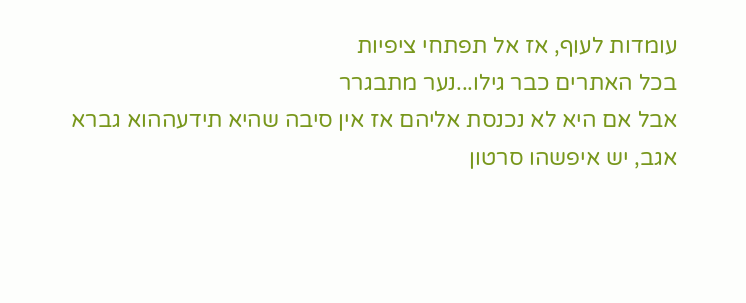עומדות לעוף, אז אל תפתחי ציפיות
בכל האתרים כבר גילו...נער מתבגרר
אבל אם היא לא נכנסת אליהם אז אין סיבה שהיא תידעההוא גברא
אגב, יש איפשהו סרטון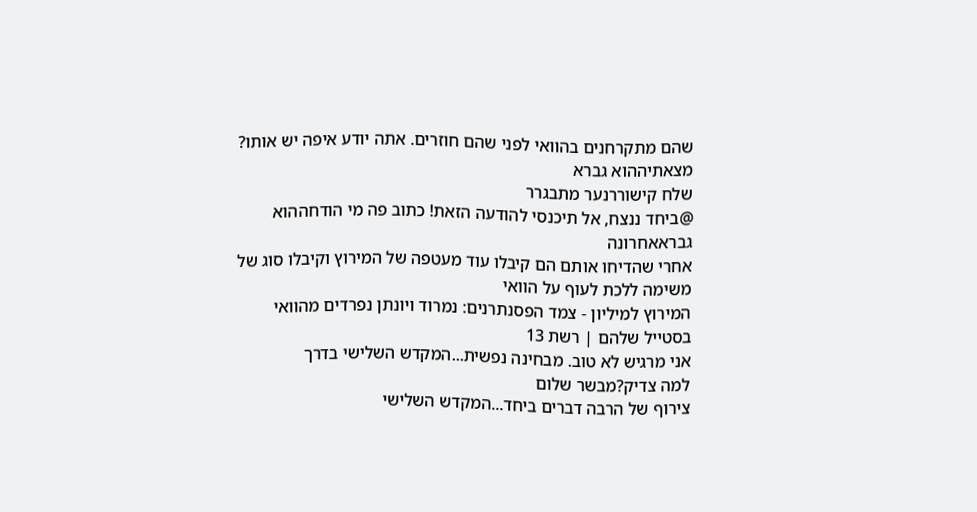שהם מתקרחנים בהוואי לפני שהם חוזרים. אתה יודע איפה יש אותו?
מצאתיההוא גברא
שלח קישוררנער מתבגרר
@ביחד ננצח, אל תיכנסי להודעה הזאת! כתוב פה מי הודחההוא גבראאחרונה
אחרי שהדיחו אותם הם קיבלו עוד מעטפה של המירוץ וקיבלו סוג של משימה ללכת לעוף על הוואי
המירוץ למיליון - צמד הפסנתרנים: נמרוד ויונתן נפרדים מהוואי בסטייל שלהם | רשת 13
אני מרגיש לא טוב. מבחינה נפשית...המקדש השלישי בדרך
למה צדיק?מבשר שלום
צירוף של הרבה דברים ביחד...המקדש השלישי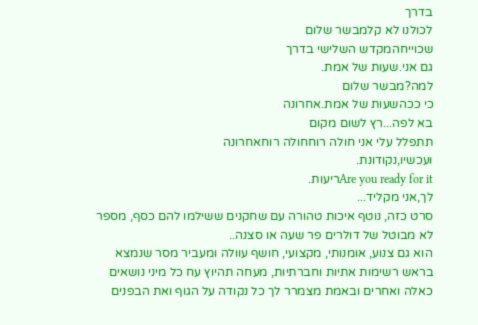בדרך
לכולנו לא קלמבשר שלום
שכוייחהמקדש השלישי בדרך
גם אני.שעות של אמת.
למה?מבשר שלום
כי ככהשעות של אמת.אחרונה
בא לפה...רץ לשום מקום
תתפלל עלי אני חולה רוחחולה רוחאחרונה
ועכשיו,נקודונת.
Are you ready for itריעות.
לך,אני מקליד...
סרט כזה, נוטף איכות טהורה עם שחקנים ששילמו להם כסף, מספר לא מבוטל של דולרים פר שעה או סצנה..
הוא גם צנוע, אומנותי, מקצועי, חושף עוולה ומעביר מסר שנמצא בראש רשימות אתיות וחברתיות, מעחה תהיוץ עח כל מיני נושאים כאלה ואחרים ובאמת מצמרר לך כל נקודה על הגוף ואת הבפנים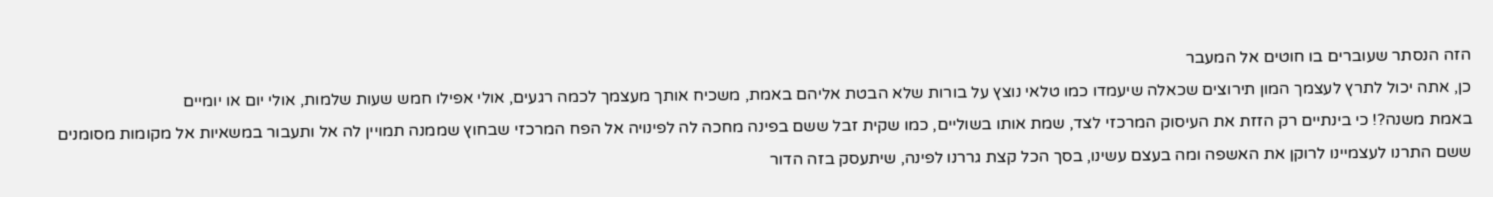הזה הנסתר שעוברים בו חוטים אל המעבר
כן, אתה יכול לתרץ לעצמך המון תירוצים שכאלה שיעמדו כמו טלאי נוצץ על בורות שלא הבטת אליהם באמת, משכיח אותך מעצמך לכמה רגעים, אולי אפילו חמש שעות שלמות, אולי יום או יומיים
באמת משנה?! כי בינתיים רק הזזת את העיסוק המרכזי לצד, שמת אותו בשוליים, כמו שקית זבל ששם בפינה מחכה לה לפינויה אל הפח המרכזי שבחוץ שממנה תמויין לה אל ותעבור במשאיות אל מקומות מסומנים ששם התרנו לעצמיינו לרוקן את האשפה ומה בעצם עשינו, בסך הכל קצת גררנו לפינה, שיתעסק בזה הדור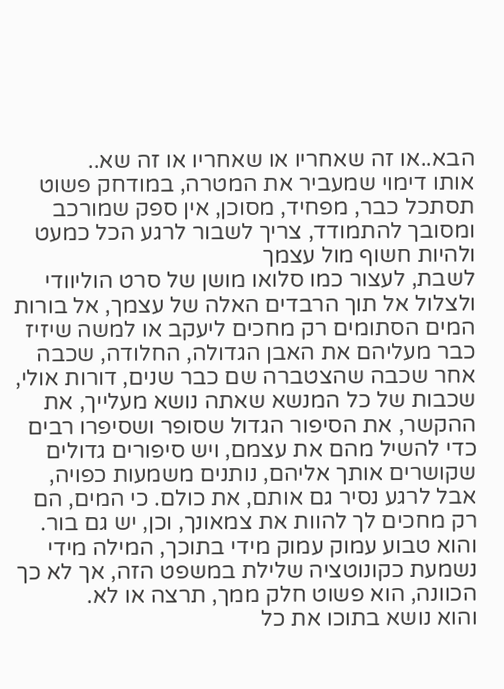הבא..או זה שאחריו או שאחריו או זה שא..
אותו דימוי שמעביר את המטרה, במודחק פשוט תסתכל כבר, מפחיד, מסוכן, אין ספק שמורכב ומסובך להתמודד, צריך לשבור לרגע הכל כמעט ולהיות חשוף מול עצמך
לשבת, לעצור כמו סלואו מושן של סרט הוליוודי ולצלול אל תוך הרבדים האלה של עצמך, אל בורות המים הסתומים רק מחכים ליעקב או למשה שיזיז כבר מעליהם את האבן הגדולה, החלודה, שכבה אחר שכבה שהצטברה שם כבר שנים, דורות אולי, שכבות של כל המנשא שאתה נושא מעלייך, את ההקשר, את הסיפור הגדול שסופר ושסיפרו רבים כדי להשיל מהם את עצמם, ויש סיפורים גדולים שקושרים אותך אליהם, נותנים משמעות כפויה, אבל לרגע נסיר גם אותם, את כולם. כי המים, הם רק מחכים לך להוות את צמאונך, וכן, יש גם בור. והוא טבוע עמוק עמוק מידי בתוכך, המילה מידי נשמעת כקונוטציה שלילת במשפט הזה, אך לא כך הכוונה, הוא פשוט חלק ממך, תרצה או לא.
והוא נושא בתוכו את כל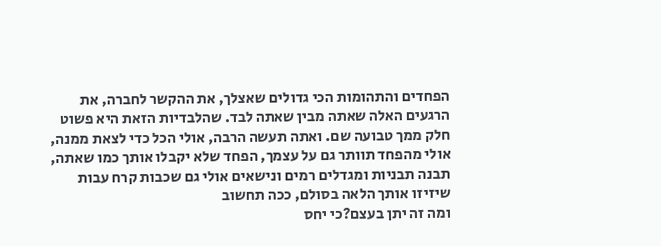הפחדים והתהומות הכי גדולים שאצלך, את ההקשר לחברה, את הרגעים האלה שאתה מבין שאתה לבד. שהלבדיות הזאת היא פשוט חלק ממך טבועה שם. ואתה תעשה הרבה, אולי הכל כדי לצאת ממנה, אולי מהפחד תוותר גם על עצמך, הפחד שלא יקבלו אותך כמו שאתה, תבנה תבניות ומגדלים רמים ונישאים אולי גם שכבות קרח עבות שיזיזו אותך הלאה בסולם, ככה תחשוב
ומה זה יתן בעצם?כי יחס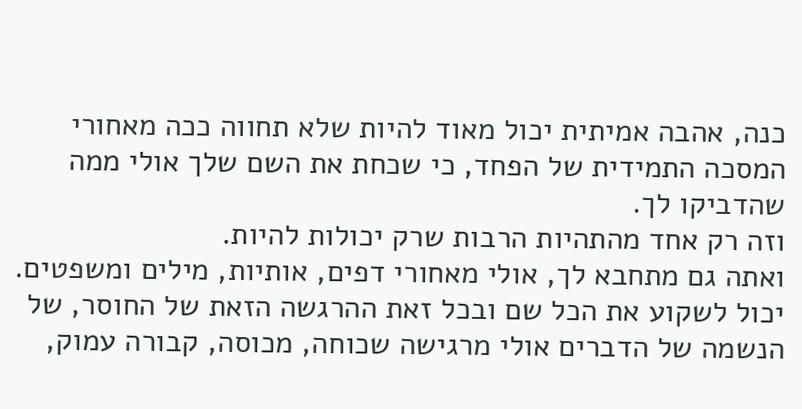כנה, אהבה אמיתית יכול מאוד להיות שלא תחווה ככה מאחורי המסכה התמידית של הפחד, כי שכחת את השם שלך אולי ממה שהדביקו לך.
וזה רק אחד מהתהיות הרבות שרק יכולות להיות.
ואתה גם מתחבא לך, אולי מאחורי דפים, אותיות, מילים ומשפטים.
יכול לשקוע את הכל שם ובכל זאת ההרגשה הזאת של החוסר, של הנשמה של הדברים אולי מרגישה שכוחה, מכוסה, קבורה עמוק,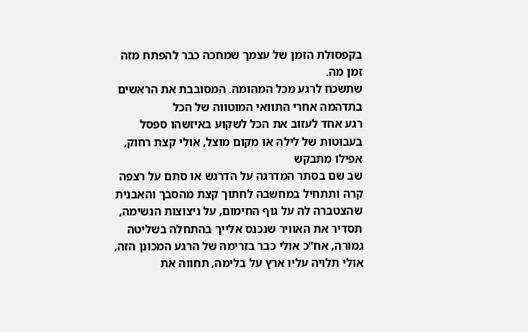בקפסולת הזמן של עצמך שמחכה כבר להפתח מזה זמן מה.
שתשכח לרגע מכל המהומה. המסובבת את הראשים בתדהמה אחרי התוואי המוטווה של הכל
רגע אחד לעזוב את הכל לשקוע באיזשהו ספסל בעבוטות של לילה או מקום מוצל, אולי קצת רחוק, אפילו מתבקש
שב שם בסתר המדרגה על הדרגש או סתם על רצפה קרה ותתחיל במחשבה לחתוך קצת מהסבך והאבנית שהצטברה לה על גוף החימום, על ניצוצות הנשימה, תסדיר את האוויר שנכנס אלייך בהתחלה בשליטה גמורה, אח"כ אולי כבר בזרימה של הרגע המכונן הזה, אולי תלויה עליו ארץ על בלימה, תחווה את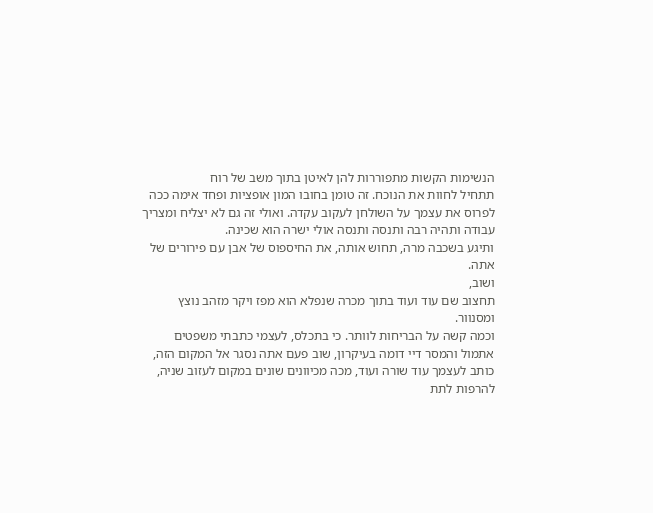הנשימות הקשות מתפוררות להן לאיטן בתוך משב של רוח
תתחיל לחוות את הנוכח. זה טומן בחובו המון אופציות ופחד אימה ככה לפרוס את עצמך על השולחן לעקוב עקדה. ואולי זה גם לא יצליח ומצריך עבודה ותהיה רבה ותנסה ותנסה אולי ישרה הוא שכינה.
ותיגע בשכבה מרה, תחוש אותה, את החיספוס של אבן עם פירורים של אתה.
ושוב,
תחצוב שם עוד ועוד בתוך מכרה שנפלא הוא מפז ויקר מזהב נוצץ ומסנוור.
וכמה קשה על הבריחות לוותר. כי בתכלס, לעצמי כתבתי משפטים אתמול והמסר דיי דומה בעיקרון, שוב פעם אתה נסגר אל המקום הזה, כותב לעצמך עוד שורה ועוד, מכה מכיוונים שונים במקום לעזוב שניה, להרפות לתת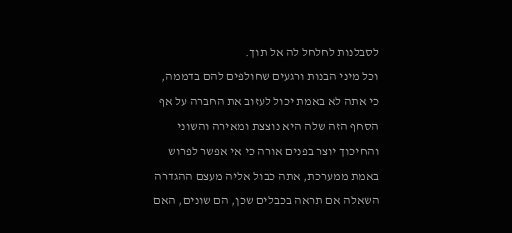לסבלנות לחלחל לה אל תוך.
וכל מיני הבנות ורגעים שחולפים להם בדממה, כי אתה לא באמת יכול לעזוב את החברה על אף הסחף הזה שלה היא נוצצת ומאירה והשוני והחיכוך יוצר בפנים אורה כי אי אפשר לפרוש באמת ממערכת, אתה כבול אליה מעצם ההגדרה השאלה אם תראה בכבלים שכן, הם שונים, האם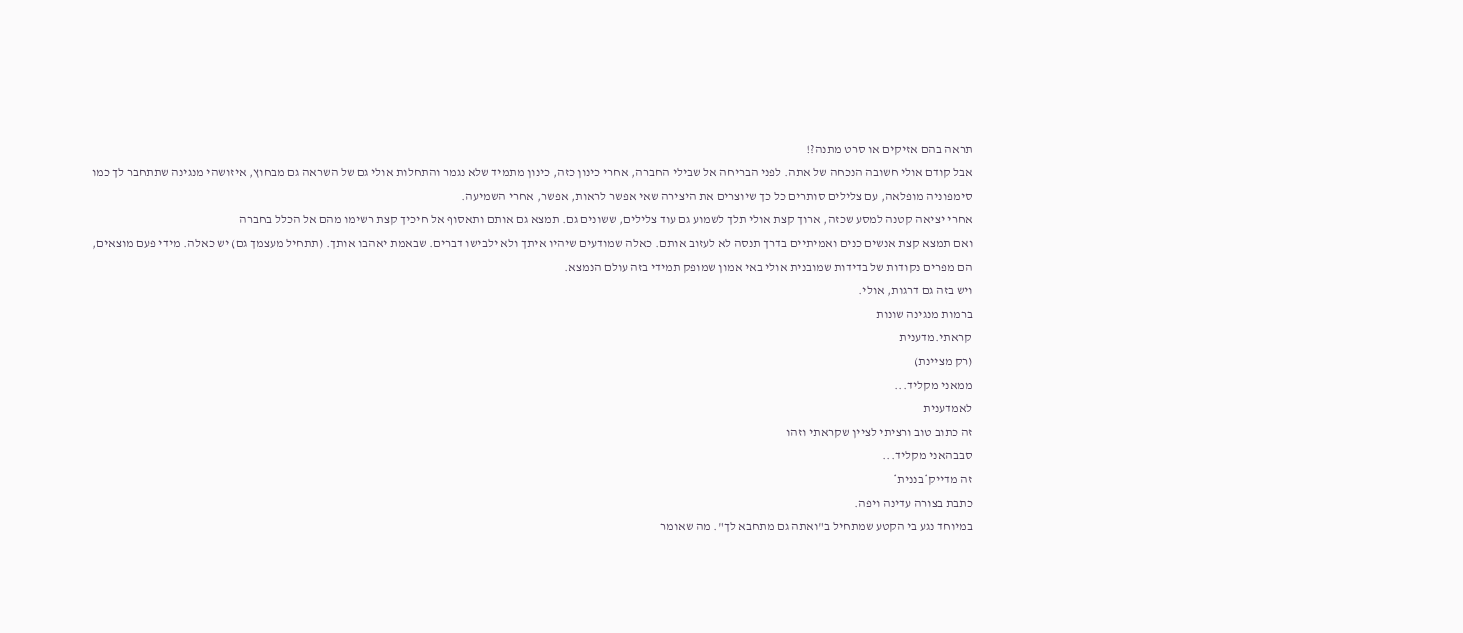תראה בהם אזיקים או סרט מתנה?!
אבל קודם אולי חשובה הנכחה של אתה. לפני הבריחה אל שבילי החברה, אחרי כינון כזה, כינון מתמיד שלא נגמר והתחלות אולי גם של השראה גם מבחוץ, איזושהי מנגינה שתתחבר לך כמו סימפוניה מופלאה, עם צלילים סותרים כל כך שיוצרים את היצירה שאי אפשר לראות, אפשר, אחרי השמיעה.
אחרי יציאה קטנה למסע שכזה, ארוך קצת אולי תלך לשמוע גם עוד צלילים, ששונים גם. תמצא גם אותם ותאסוף אל חיכיך קצת רשימו מהם אל הכלל בחברה
ואם תמצא קצת אנשים כנים ואמיתיים בדרך תנסה לא לעזוב אותם. כאלה שמודעים שיהיו איתך ולא ילבישו דברים. שבאמת יאהבו אותך. (תתחיל מעצמך גם) יש כאלה. מידי פעם מוצאים, הם מפרים נקודות של בדידות שמובנית אולי באי אמון שמופק תמידי בזה עולם הנמצא.
ויש בזה גם דרגות, אולי.
ברמות מנגינה שונות
קראתי.מדענית
(רק מציינת)
ממאני מקליד...
לאמדענית
זה כתוב טוב ורציתי לציין שקראתי וזהו
סבבהאני מקליד...
זה מדייק*בננית*
כתבת בצורה עדינה ויפה.
במיוחד נגע בי הקטע שמתחיל ב"ואתה גם מתחבא לך". מה שאומר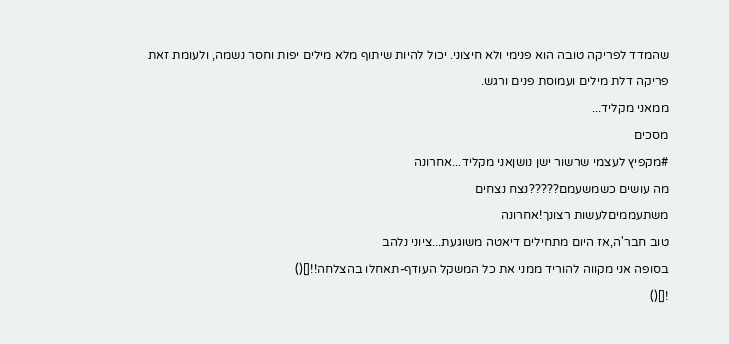שהמדד לפריקה טובה הוא פנימי ולא חיצוני. יכול להיות שיתוף מלא מילים יפות וחסר נשמה, ולעומת זאת פריקה דלת מילים ועמוסת פנים ורגש.
ממאני מקליד...
מסכים
#מקפיץ לעצמי שרשור ישן נושןאני מקליד...אחרונה
מה עושים כשמשעמם?????נצח נצחים
משתעממיםלעשות רצונך!אחרונה
טוב חבר'ה,אז היום מתחילים דיאטה משוגעת...ציוני נלהב
בסופה אני מקווה להוריד ממני את כל המשקל העודף-תאחלו בהצלחה!![]()
![]()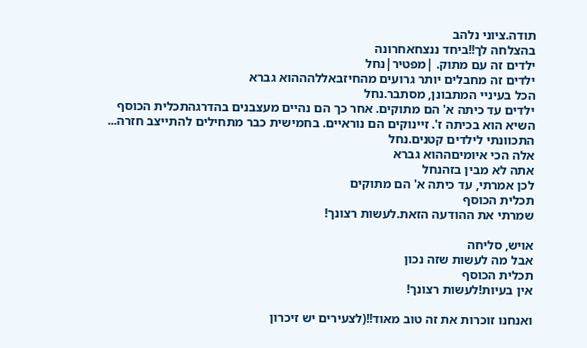תודה.ציוני נלהב
בהצלחה לך!!ביחד ננצחאחרונה
ילדים זה עם מתוק. |מפטיר|נחל
ילדים זה מחבלים יותר גרועים מהחיזבאללהההוא גברא
הכל בעיניי המתבונן, מסתבר.נחל
ילדים עד כיתה א' הם מתוקים. אחר כך הם נהיים מעצבנים בהדרגהתכלית הכוסף
השיא הוא בכיתה ז'. זיינוקים הם נוראיים. בחמישית כבר מתחילים להתייצב חזרה...
התכוונתי לילדים קטנים.נחל
אלה הכי איומיםההוא גברא
אתה לא מבין בזהנחל
לכן אמרתי, עד כיתה א' הם מתוקים
תכלית הכוסף
שמרתי את ההודעה הזאת.לעשות רצונך!

אויש, סליחה
אבל מה לעשות שזה נכון
תכלית הכוסף
אין בעיות!לעשות רצונך!

ואנחנו זוכרות את זה טוב מאוד!!(לצעירים יש זיכרון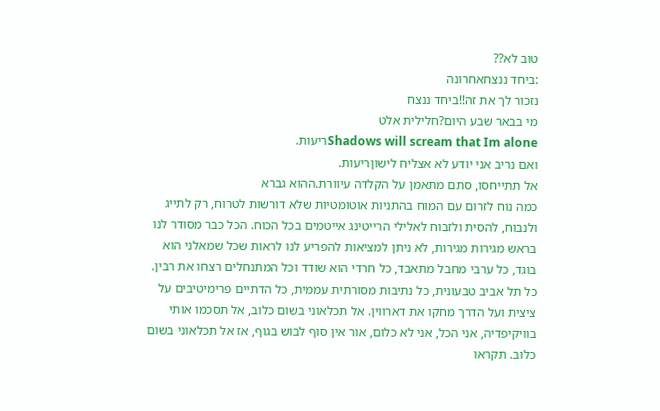טוב לא??
:ביחד ננצחאחרונה
נזכור לך את זה!!ביחד ננצח
מי בבאר שבע היום?חלילית אלט
Shadows will scream that Im aloneריעות.
ואם נריב אני יודע לא אצליח לישוןריעות.
אל תתייחסו, סתם מתאמן על הקלדה עיוורת.ההוא גברא
כמה נוח לזרום עם המוח בהתניות אוטומטיות שלא דורשות לטרוח, רק לתייג ולנבוח, להסית ולזבוח לאלילי הרייטינג אייטמים בכל הכוח. הכל כבר מסודר לנו בראש מגירות מגירות, לא ניתן למציאות להפריע לנו לראות שכל שמאלני הוא בוגד, כל ערבי מחבל מתאבד, כל חרדי הוא שודד וכל המתנחלים רצחו את רבין. כל תל אביב טבעונית, כל נתיבות מסורתית עממית, כל הדתיים פרימיטיבים על ציצית ועל הדרך מחקו את דארווין. אל תכלאוני בשום כלוב, אל תסכמו אותי בוויקיפדיה, אני הכל, אני לא כלום, אור אין סוף לבוש בגוף, אז אל תכלאוני בשום כלוב. תקראו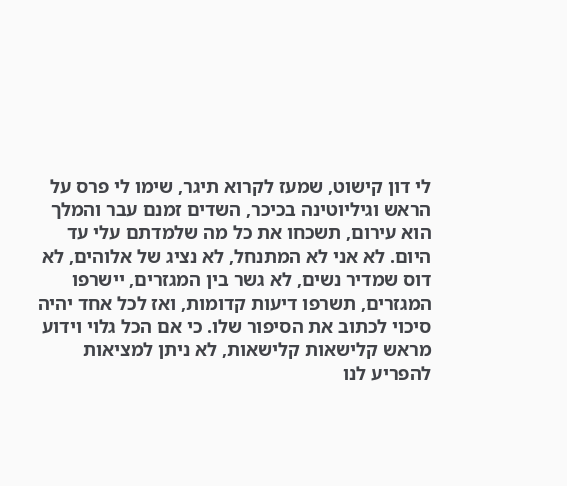לי דון קישוט, שמעז לקרוא תיגר, שימו לי פרס על הראש וגיליוטינה בכיכר, השדים זמנם עבר והמלך הוא עירום, תשכחו את כל מה שלמדתם עלי עד היום. לא אני לא המתנחל, לא נציג של אלוהים, לא דוס שמדיר נשים, לא גשר בין המגזרים, יישרפו המגזרים, תשרפו דיעות קדומות, ואז לכל אחד יהיה סיכוי לכתוב את הסיפור שלו. כי אם הכל גלוי וידוע מראש קלישאות קלישאות, לא ניתן למציאות להפריע לנו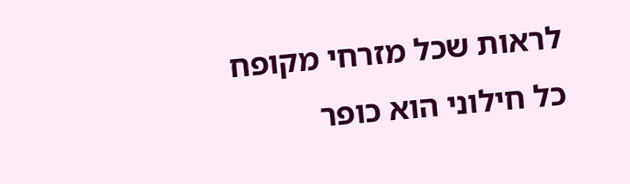לראות שכל מזרחי מקופח כל חילוני הוא כופר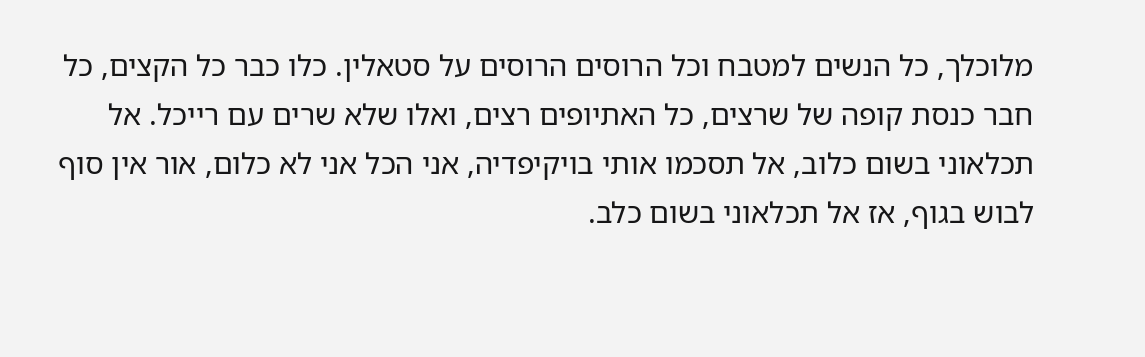מלוכלך, כל הנשים למטבח וכל הרוסים הרוסים על סטאלין. כלו כבר כל הקצים, כל חבר כנסת קופה של שרצים, כל האתיופים רצים, ואלו שלא שרים עם רייכל. אל תכלאוני בשום כלוב, אל תסכמו אותי בויקיפדיה, אני הכל אני לא כלום, אור אין סוף לבוש בגוף, אז אל תכלאוני בשום כלב.